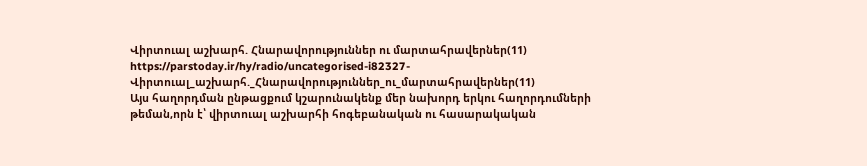Վիրտուալ աշխարհ. Հնարավորություններ ու մարտահրավերներ(11)
https://parstoday.ir/hy/radio/uncategorised-i82327-Վիրտուալ_աշխարհ._Հնարավորություններ_ու_մարտահրավերներ(11)
Այս հաղորդման ընթացքում կշարունակենք մեր նախորդ երկու հաղորդումների թեման,որն է՝ վիրտուալ աշխարհի հոգեբանական ու հասարակական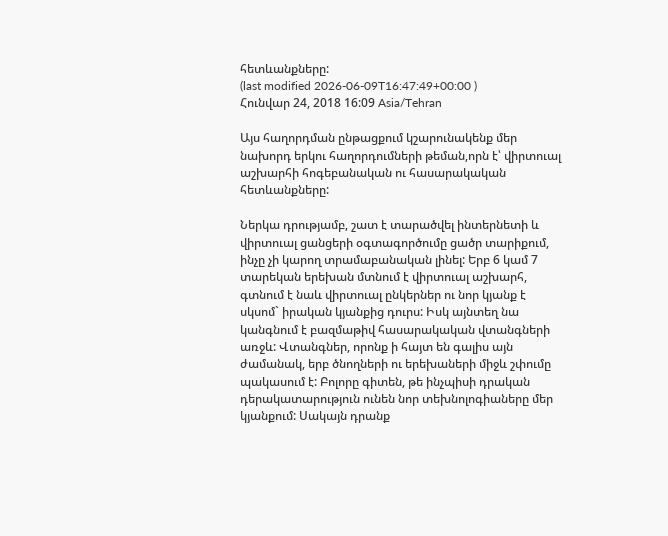հետևանքները:
(last modified 2026-06-09T16:47:49+00:00 )
Հունվար 24, 2018 16:09 Asia/Tehran

Այս հաղորդման ընթացքում կշարունակենք մեր նախորդ երկու հաղորդումների թեման,որն է՝ վիրտուալ աշխարհի հոգեբանական ու հասարակական հետևանքները:

Ներկա դրությամբ, շատ է տարածվել ինտերնետի և վիրտուալ ցանցերի օգտագործումը ցածր տարիքում,  ինչը չի կարող տրամաբանական լինել: Երբ 6 կամ 7 տարեկան երեխան մտնում է վիրտուալ աշխարհ, գտնում է նաև վիրտուալ ընկերներ ու նոր կյանք է սկսոմ` իրական կյանքից դուրս: Իսկ այնտեղ նա կանգնում է բազմաթիվ հասարակական վտանգների առջև: Վտանգներ, որոնք ի հայտ են գալիս այն ժամանակ, երբ ծնողների ու երեխաների միջև շփումը պակասում է: Բոլորը գիտեն, թե ինչպիսի դրական դերակատարություն ունեն նոր տեխնոլոգիաները մեր կյանքում: Սակայն դրանք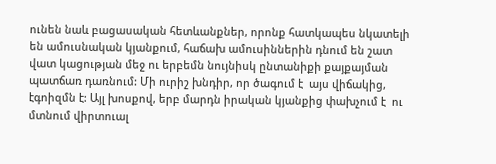ունեն նաև բացասական հետևանքներ, որոնք հատկապես նկատելի են ամուսնական կյանքում, հաճախ ամուսիններին դնում են շատ վատ կացության մեջ ու երբեմն նույնիսկ ընտանիքի քայքայման պատճառ դառնում: Մի ուրիշ խնդիր, որ ծագում է  այս վիճակից, էգոիզմն է: Այլ խոսքով, երբ մարդն իրական կյանքից փախչում է  ու մտնում վիրտուալ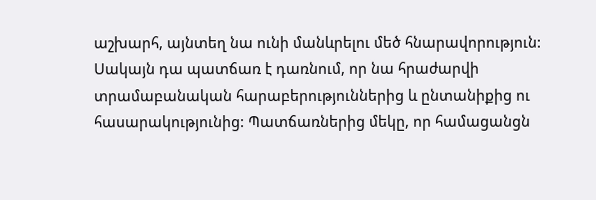աշխարհ, այնտեղ նա ունի մանևրելու մեծ հնարավորություն: Սակայն դա պատճառ է դառնում, որ նա հրաժարվի տրամաբանական հարաբերություններից և ընտանիքից ու հասարակությունից: Պատճառներից մեկը, որ համացանցն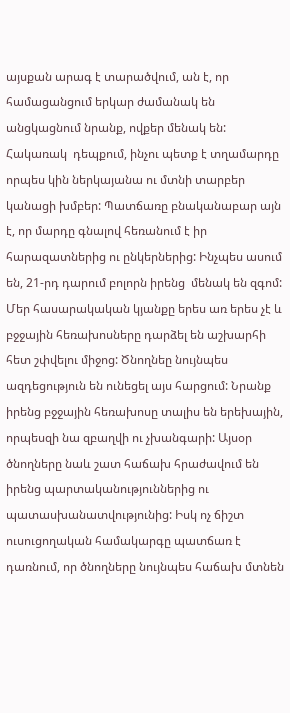այսքան արագ է տարածվում, ան է, որ համացանցում երկար ժամանակ են անցկացնում նրանք, ովքեր մենակ են: Հակառակ  դեպքում, ինչու պետք է տղամարդը որպես կին ներկայանա ու մտնի տարբեր կանացի խմբեր: Պատճառը բնականաբար այն է, որ մարդը գնալով հեռանում է իր հարազատներից ու ընկերներից: Ինչպես ասում են, 21-րդ դարում բոլորն իրենց  մենակ են զգոմ: Մեր հասարակական կյանքը երես առ երես չէ և բջջային հեռախոսները դարձել են աշխարհի հետ շփվելու միջոց: Ծնողնեը նույնպես ազդեցություն են ունեցել այս հարցում: Նրանք իրենց բջջային հեռախոսը տալիս են երեխային, որպեսզի նա զբաղվի ու չխանգարի: Այսօր ծնողները նաև շատ հաճախ հրաժավում են իրենց պարտականություններից ու պատասխանատվությունից: Իսկ ոչ ճիշտ ուսուցողական համակարգը պատճառ է դառնում, որ ծնողները նույնպես հաճախ մտնեն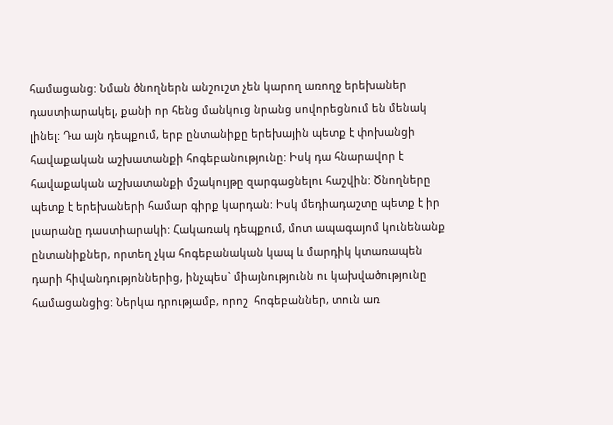համացանց: Նման ծնողներն անշուշտ չեն կարող առողջ երեխաներ դաստիարակել, քանի որ հենց մանկուց նրանց սովորեցնում են մենակ լինել: Դա այն դեպքում, երբ ընտանիքը երեխային պետք է փոխանցի հավաքական աշխատանքի հոգեբանությունը: Իսկ դա հնարավոր է հավաքական աշխատանքի մշակույթը զարգացնելու հաշվին: Ծնողները պետք է երեխաների համար գիրք կարդան: Իսկ մեդիադաշտը պետք է իր լսարանը դաստիարակի: Հակառակ դեպքում, մոտ ապագայոմ կունենանք ընտանիքներ, որտեղ չկա հոգեբանական կապ և մարդիկ կտառապեն դարի հիվանդությոններից, ինչպես` միայնությունն ու կախվածությունը համացանցից: Ներկա դրությամբ, որոշ  հոգեբաններ, տուն առ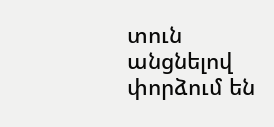տուն անցնելով փորձում են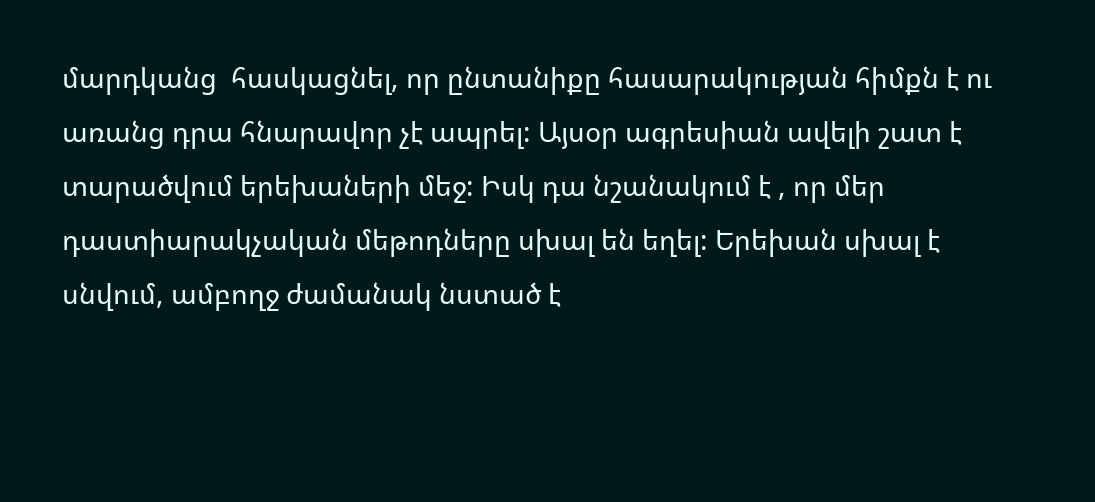մարդկանց  հասկացնել, որ ընտանիքը հասարակության հիմքն է ու առանց դրա հնարավոր չէ ապրել: Այսօր ագրեսիան ավելի շատ է տարածվում երեխաների մեջ: Իսկ դա նշանակում է , որ մեր դաստիարակչական մեթոդները սխալ են եղել: Երեխան սխալ է սնվում, ամբողջ ժամանակ նստած է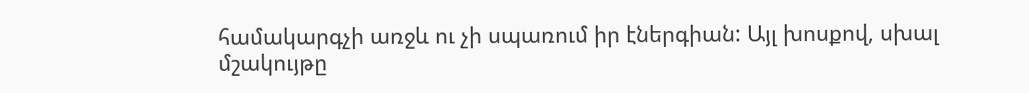համակարգչի առջև ու չի սպառում իր էներգիան: Այլ խոսքով, սխալ մշակույթը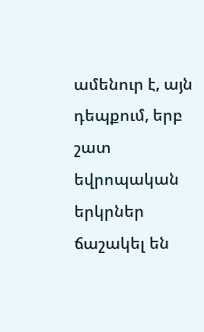ամենուր է, այն դեպքում, երբ շատ եվրոպական երկրներ ճաշակել են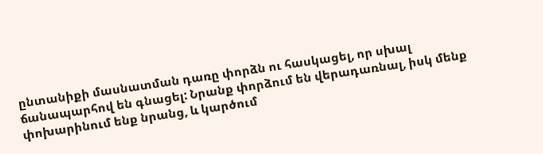ընտանիքի մասնատման դառը փորձն ու հասկացել, որ սխալ ճանապարհով են գնացել: Նրանք փորձում են վերադառնալ, իսկ մենք փոխարինում ենք նրանց, և կարծում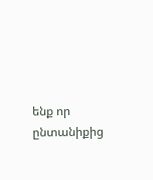ենք որ ընտանիքից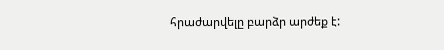հրաժարվելը բարձր արժեք է: